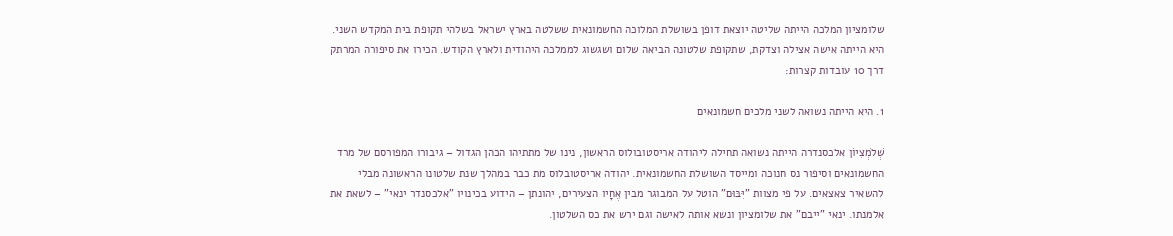שלומציון המלכה הייתה שליטה יוצאת דופן בשושלת המלוכה החשמונאית ששלטה בארץ ישראל בשלהי תקופת בית המקדש השני. היא הייתה אישה אצילה וצדקת, שתקופת שלטונה הביאה שלום ושגשוג לממלכה היהודית ולארץ הקודש. הכירו את סיפורה המרתק דרך 10 עובדות קצרות:

1. היא הייתה נשואה לשני מלכים חשמונאים

שְׁלֹמְצִיוֹן אלכסנדרה הייתה נשואה תחילה ליהודה אריסטובולוס הראשון, נינו של מתתיהו הכהן הגדול – גיבורו המפורסם של מרד החשמונאים וסיפור נס חנוכה ומייסד השושלת החשמונאית. יהודה אריסטובלוס מת כבר במהלך שנת שלטונו הראשונה מבלי להשאיר צאצאים. על פי מצוות "יִּבּוּם" הוטל על המבוגר מבין אֶחָיו הצעירים, יהונתן – הידוע בכינויו "אלכסנדר ינאי" – לשאת את אלמנתו. ינאי "ייבם" את שלומציון ונשא אותה לאישה וגם ירש את כס השלטון.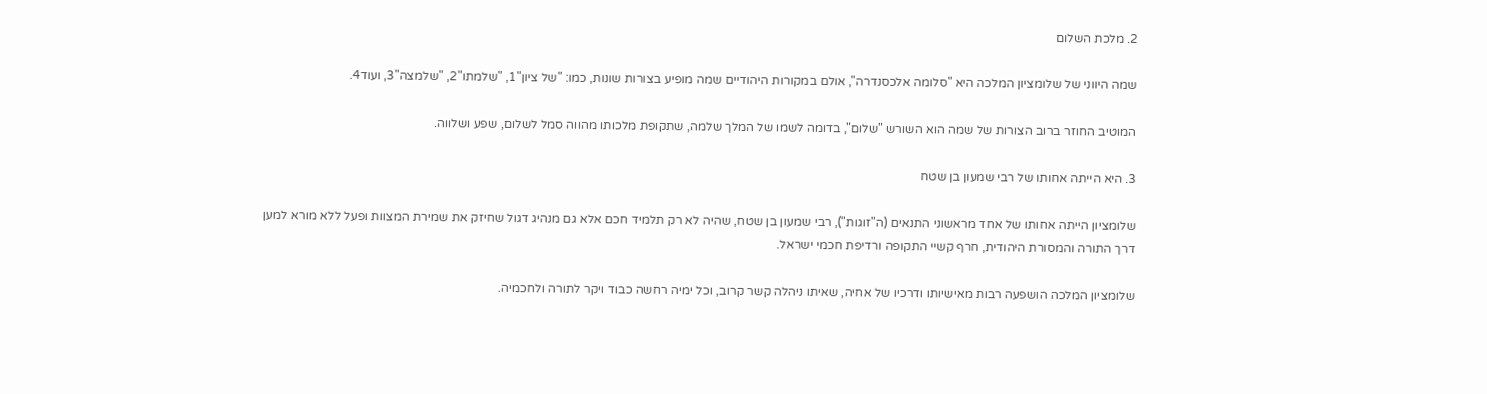2. מלכת השלום

שמה היווני של שלומציון המלכה היא "סלומה אלכסנדרה", אולם במקורות היהודיים שמה מופיע בצורות שונות, כמו: "של ציון"1, "שלמתו"2, "שלמצה"3, ועוד4.

המוטיב החוזר ברוב הצורות של שמה הוא השורש "שלום", בדומה לשמו של המלך שלמה, שתקופת מלכותו מהווה סמל לשלום, שפע ושלווה.

3. היא הייתה אחותו של רבי שמעון בן שטח

שלומציון הייתה אחותו של אחד מראשוני התנאים (ה"זוגות"), רבי שמעון בן שטח, שהיה לא רק תלמיד חכם אלא גם מנהיג דגול שחיזק את שמירת המצוות ופעל ללא מורא למען דרך התורה והמסורת היהודית, חרף קשיי התקופה ורדיפת חכמי ישראל.

שלומציון המלכה הושפעה רבות מאישיותו ודרכיו של אחיה, שאיתו ניהלה קשר קרוב, וכל ימיה רחשה כבוד ויקר לתורה ולחכמיה.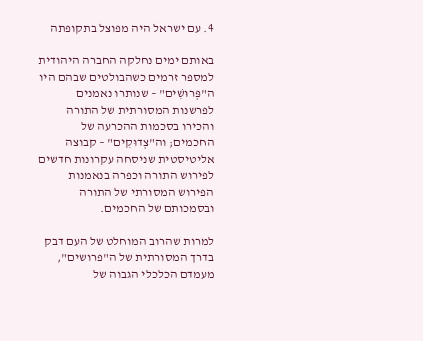4. עם ישראל היה מפוצל בתקופתה

באותם ימים נחלקה החברה היהודית למספר זרמים כשהבולטים שבהם היו ה"פְּרוּשִׁים" – שנותרו נאמנים לפרשנות המסורתית של התורה והכירו בסכמות ההכרעה של החכמים; וה"צְדוּקִים" – קבוצה אליטיסטית שניסחה עקרונות חדשים לפירוש התורה וכפרה בנאמנות הפירוש המסורתי של התורה ובסמכותם של החכמים.

למרות שהרוב המוחלט של העם דבק בדרך המסורתית של ה"פרושים", מעמדם הכלכלי הגבוה של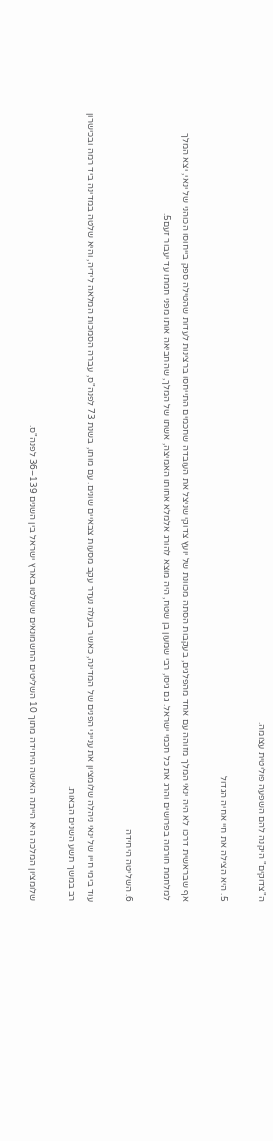ה"צדוקים" היקנה להם השפעה פוליטית עצומה.

5. היא הצילה את חיי אחיה הגדול

אף שבראשית דרכו לא היה ינאי המלך מזוהה עם אחד מהפלגים, בעקבות הסתה מכוונת של יועץ צדוקי שניצל את העובדה שחכמים התייחסו ברצינות לעדות שהטילה ספק בייחוסו הכוהני של ינאי, יצא המלך למלחמת חורמה בפרושים והרג את כל חכמי ישראל. גם גיסו, רבי שמעון בן שטח, היה מוצא להורג אלמלא אחותו האמיצה, אשתו של המלך, שהחביאה אותו מפני חמתו עד יעבור זעם5.

6. השליטה היחידה

עוד בימי חייו של ינאי ניהלה שלומציון את ענייני הפנים של המדינה, כאשר בעלה נעדר עקב מסעות צבאיים שונים. עם מותו, בשנת 73 לפנה"ס, עברה הסמכות המלאה לידיה, והיא שלטה במדינה ביד רמה ובכישרון רב במשך תשע השנים הבאות.

שלומציון המלכה היא הייתה האישה היחידה מתוך 10 השליטים החשמונאים ששלטו בארץ ישראל בין השנים 139–36 לפנה"ס.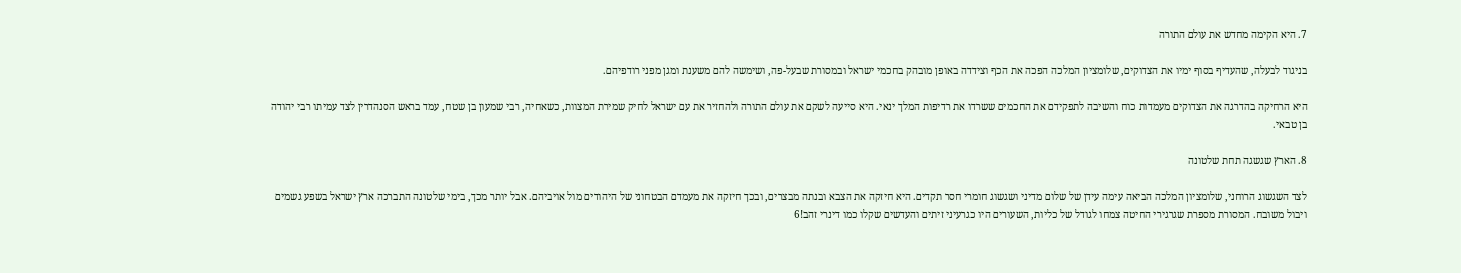7. היא הקימה מחדש את עולם התורה

בניגוד לבעלה, שהעדיף בסוף ימיו את הצדוקים, שלומציון המלכה הפכה את הכף וצידדה באופן מובהק בחכמי ישראל ובמסורת שבעל-פה, ושימשה להם משענת ומגן מפני רודפיהם.

היא הרחיקה בהדרגה את הצדוקים מעמדות כוח והשיבה לתפקידם את החכמים ששרדו את רדיפות המלך ינאי. היא סייעה לשקם את עולם התורה ולהחזיר את עם ישראל לחיק שמירת המצוות, כשאחיה, רבי שמעון בן שטח, עמד בראש הסנהדרין לצד עמיתו רבי יהודה בן טבאי.

8. הארץ שגשגה תחת שלטונה

לצד השגשוג הרוחני, שלומציון המלכה הביאה עימה עידן של שלום מדיני ושגשוג חומרי חסר תקדים. היא חיזקה את הצבא ובנתה מבצרים, ובכך חיזקה את מעמדם הבטחוני של היהודים מול אויביהם. אבל יותר מכך, בימי שלטונה התברכה ארץ ישראל בשפע גשמים ויבול משובח. המסורת מספרת שגרגירי החיטה צמחו לגודל של כליות, השעורים היו כגרעיני זיתים והעדשים שקלו כמו דינרי זהב!6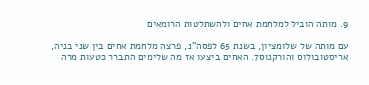9. מותה הוביל למלחמת אחים ולהשתלטות הרומאים

עם מותה של שלומציון, בשנת 65 לפסה"נ, פרצה מלחמת אחים בין שני בניה, אריסטובולוס והורקנוס7. האחים ביצעו אז מה שלימים התברר כטעות מרה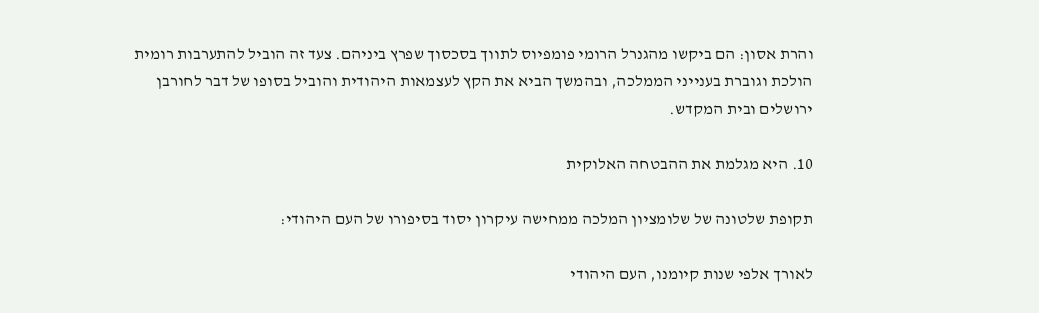והרת אסון: הם ביקשו מהגנרל הרומי פומפיוס לתווך בסכסוך שפרץ ביניהם. צעד זה הוביל להתערבות רומית הולכת וגוברת בענייני הממלכה, ובהמשך הביא את הקץ לעצמאות היהודית והוביל בסופו של דבר לחורבן ירושלים ובית המקדש.

10. היא מגלמת את ההבטחה האלוקית

תקופת שלטונה של שלומציון המלכה ממחישה עיקרון יסוד בסיפורו של העם היהודי:

לאורך אלפי שנות קיומנו, העם היהודי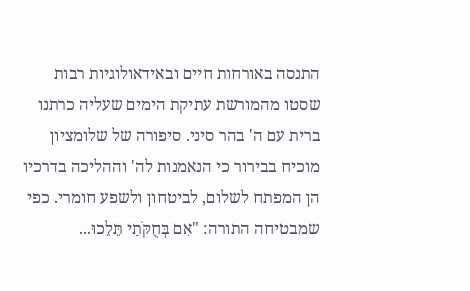התנסה באורחות חיים ובאידאולוגיות רבות שסטו מהמורשת עתיקת הימים שעליה כרתנו ברית עם ה' בהר סיני. סיפורה של שלומציון מוכיח בבירור כי הנאמנות לה' וההליכה בדרכיו הן המפתח לשלום, לביטחון ולשפע חומרי. כפי שמבטיחה התורה: "אִם בְּחֻקֹּתַי תֵּלֵכוּ...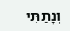וְנָתַתִּי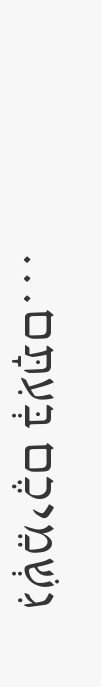גִשְׁמֵיכֶם בְּעִתָּם...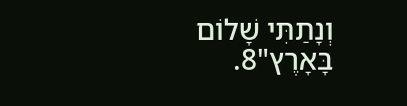וְנָתַתִּי שָׁלוֹם בָּאָרֶץ"8.